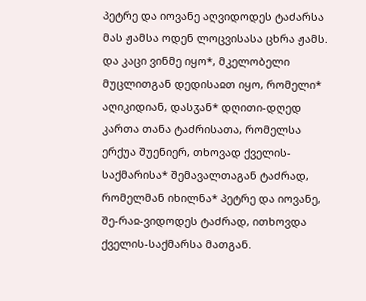პეტრე და იოვანე აღვიდოდეს ტაძარსა მას ჟამსა ოდენ ლოცვისასა ცხრა ჟამს.
და კაცი ვინმე იყო*, მკელობელი მუცლითგან დედისაჲთ იყო, რომელი* აღიკიდიან, დასჳან* დღითი-დღედ კართა თანა ტაძრისათა, რომელსა ერქუა შუენიერ, თხოვად ქველის-საქმარისა* შემავალთაგან ტაძრად,
რომელმან იხილნა* პეტრე და იოვანე, შე-რაჲ-ვიდოდეს ტაძრად, ითხოვდა ქველის-საქმარსა მათგან.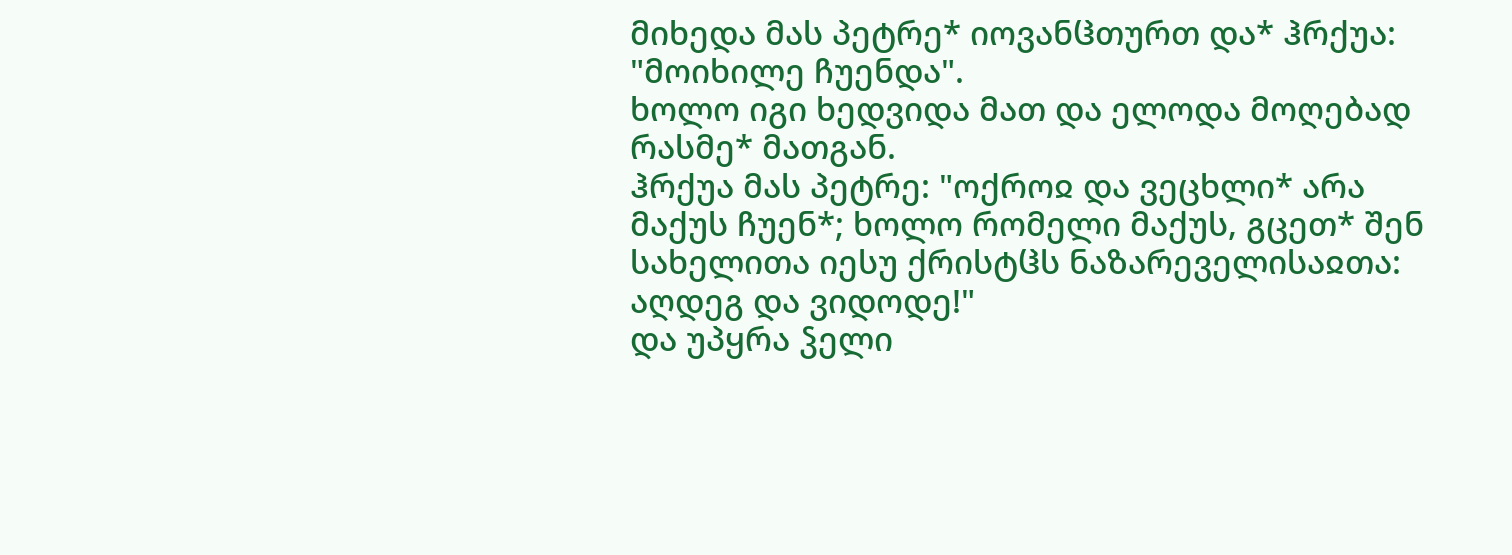მიხედა მას პეტრე* იოვანჱთურთ და* ჰრქუა: "მოიხილე ჩუენდა".
ხოლო იგი ხედვიდა მათ და ელოდა მოღებად რასმე* მათგან.
ჰრქუა მას პეტრე: "ოქროჲ და ვეცხლი* არა მაქუს ჩუენ*; ხოლო რომელი მაქუს, გცეთ* შენ სახელითა იესუ ქრისტჱს ნაზარეველისაჲთა: აღდეგ და ვიდოდე!"
და უპყრა ჴელი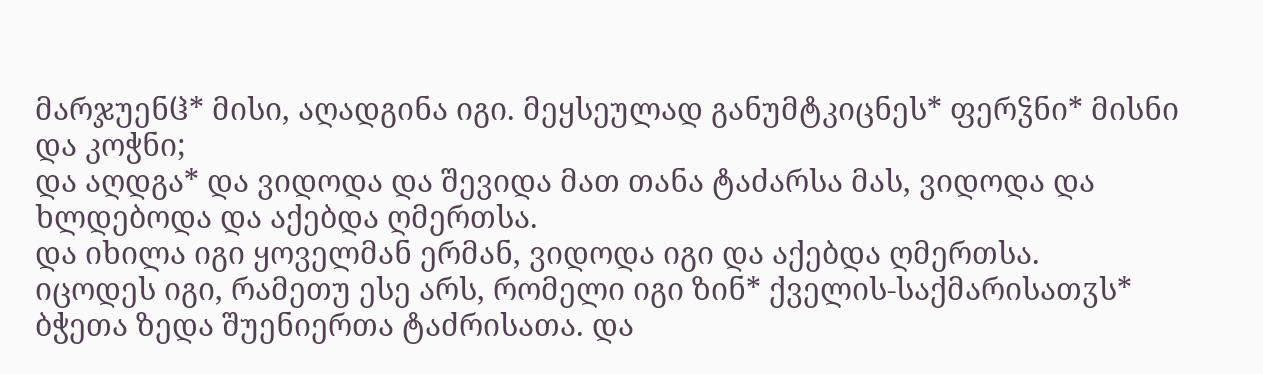მარჯუენჱ* მისი, აღადგინა იგი. მეყსეულად განუმტკიცნეს* ფერჴნი* მისნი და კოჭნი;
და აღდგა* და ვიდოდა და შევიდა მათ თანა ტაძარსა მას, ვიდოდა და ხლდებოდა და აქებდა ღმერთსა.
და იხილა იგი ყოველმან ერმან, ვიდოდა იგი და აქებდა ღმერთსა.
იცოდეს იგი, რამეთუ ესე არს, რომელი იგი ზინ* ქველის-საქმარისათჳს* ბჭეთა ზედა შუენიერთა ტაძრისათა. და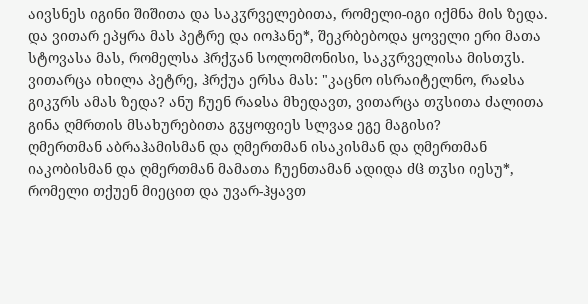აივსნეს იგინი შიშითა და საკჳრველებითა, რომელი-იგი იქმნა მის ზედა.
და ვითარ ეპყრა მას პეტრე და იოჰანე*, შეკრბებოდა ყოველი ერი მათა სტოვასა მას, რომელსა ჰრქჳან სოლომონისი, საკჳრველისა მისთჳს.
ვითარცა იხილა პეტრე, ჰრქუა ერსა მას: "კაცნო ისრაიტელნო, რაჲსა გიკჳრს ამას ზედა? ანუ ჩუენ რაჲსა მხედავთ, ვითარცა თჳსითა ძალითა გინა ღმრთის მსახურებითა გჳყოფიეს სლვაჲ ეგე მაგისი?
ღმერთმან აბრაჰამისმან და ღმერთმან ისაკისმან და ღმერთმან იაკობისმან და ღმერთმან მამათა ჩუენთამან ადიდა ძჱ თჳსი იესუ*, რომელი თქუენ მიეცით და უვარ-ჰყავთ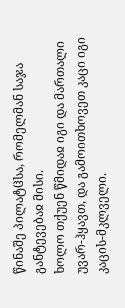წინაშე პილატჱსა, რომელმან საჯა განტევებაჲ მისი.
ხოლო თქუენ წმიდაჲ იგი და მართალი უვარ-ჰყავთ, და გამოითხოვეთ კაცი იგი კაცის-მკლველი.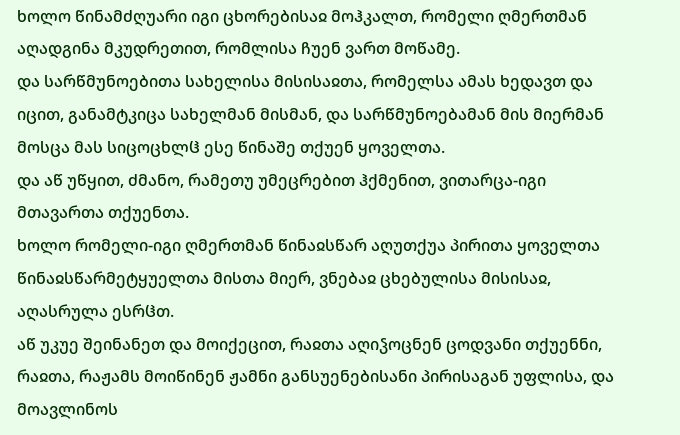ხოლო წინამძღუარი იგი ცხორებისაჲ მოჰკალთ, რომელი ღმერთმან აღადგინა მკუდრეთით, რომლისა ჩუენ ვართ მოწამე.
და სარწმუნოებითა სახელისა მისისაჲთა, რომელსა ამას ხედავთ და იცით, განამტკიცა სახელმან მისმან, და სარწმუნოებამან მის მიერმან მოსცა მას სიცოცხლჱ ესე წინაშე თქუენ ყოველთა.
და აწ უწყით, ძმანო, რამეთუ უმეცრებით ჰქმენით, ვითარცა-იგი მთავართა თქუენთა.
ხოლო რომელი-იგი ღმერთმან წინაჲსწარ აღუთქუა პირითა ყოველთა წინაჲსწარმეტყუელთა მისთა მიერ, ვნებაჲ ცხებულისა მისისაჲ, აღასრულა ესრჱთ.
აწ უკუე შეინანეთ და მოიქეცით, რაჲთა აღიჴოცნენ ცოდვანი თქუენნი,
რაჲთა, რაჟამს მოიწინენ ჟამნი განსუენებისანი პირისაგან უფლისა, და მოავლინოს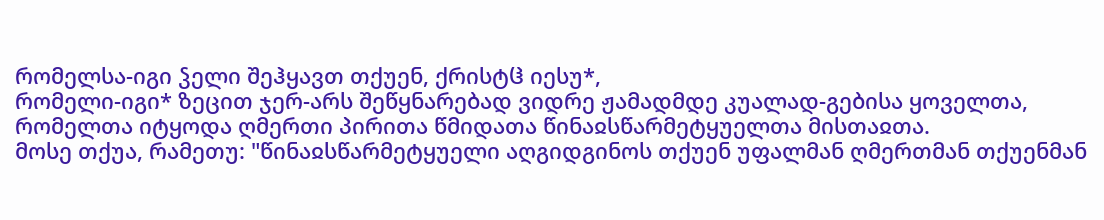რომელსა-იგი ჴელი შეჰყავთ თქუენ, ქრისტჱ იესუ*,
რომელი-იგი* ზეცით ჯერ-არს შეწყნარებად ვიდრე ჟამადმდე კუალად-გებისა ყოველთა, რომელთა იტყოდა ღმერთი პირითა წმიდათა წინაჲსწარმეტყუელთა მისთაჲთა.
მოსე თქუა, რამეთუ: "წინაჲსწარმეტყუელი აღგიდგინოს თქუენ უფალმან ღმერთმან თქუენმან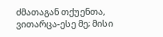ძმათაგან თქუენთა, ვითარცა-ესე მე; მისი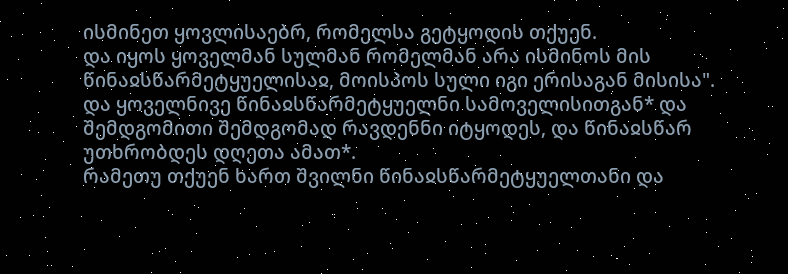ისმინეთ ყოვლისაებრ, რომელსა გეტყოდის თქუენ.
და იყოს ყოველმან სულმან რომელმან არა ისმინოს მის წინაჲსწარმეტყუელისაჲ, მოისპოს სული იგი ერისაგან მისისა".
და ყოველნივე წინაჲსწარმეტყუელნი სამოველისითგან* და შემდგომითი შემდგომად რავდენნი იტყოდეს, და წინაჲსწარ უთხრობდეს დღეთა ამათ*.
რამეთუ თქუენ ხართ შვილნი წინაჲსწარმეტყუელთანი და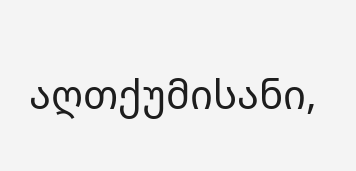აღთქუმისანი,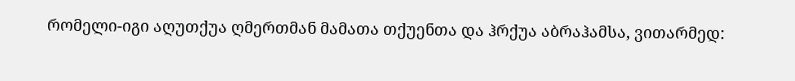რომელი-იგი აღუთქუა ღმერთმან მამათა თქუენთა და ჰრქუა აბრაჰამსა, ვითარმედ: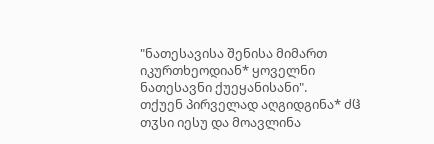"ნათესავისა შენისა მიმართ იკურთხეოდიან* ყოველნი ნათესავნი ქუეყანისანი".
თქუენ პირველად აღგიდგინა* ძჱ თჳსი იესუ და მოავლინა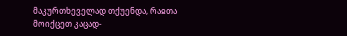მაკურთხეველად თქუენდა, რაჲთა მოიქცეთ კაცად-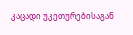კაცადი უკეთურებისაგან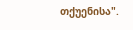თქუენისა".